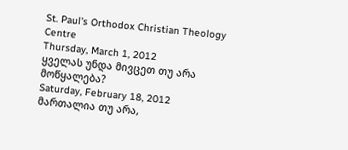St. Paul's Orthodox Christian Theology Centre
Thursday, March 1, 2012
ყველას უნდა მივცეთ თუ არა მოწყალება?
Saturday, February 18, 2012
მართალია თუ არა,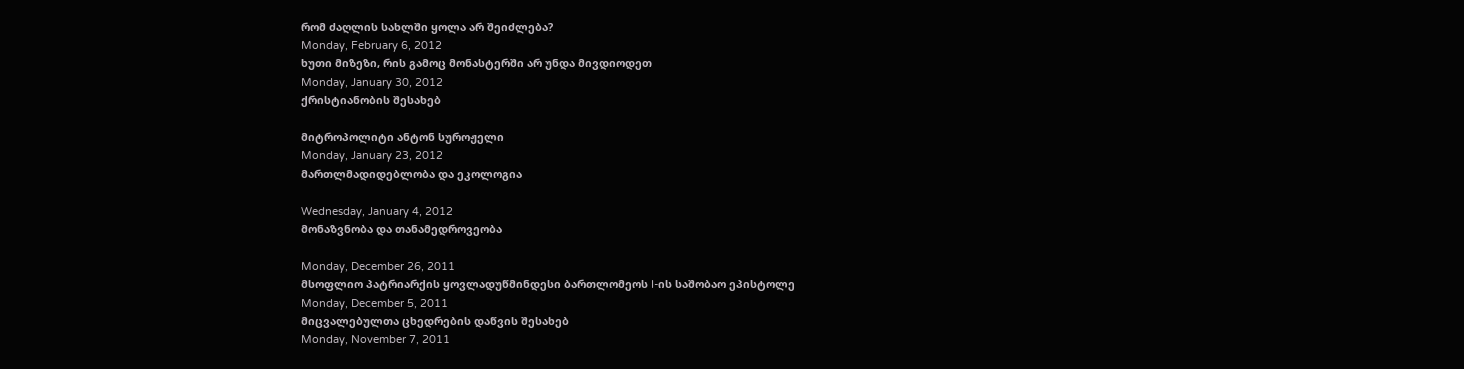რომ ძაღლის სახლში ყოლა არ შეიძლება?
Monday, February 6, 2012
ხუთი მიზეზი, რის გამოც მონასტერში არ უნდა მივდიოდეთ
Monday, January 30, 2012
ქრისტიანობის შესახებ

მიტროპოლიტი ანტონ სუროჟელი
Monday, January 23, 2012
მართლმადიდებლობა და ეკოლოგია

Wednesday, January 4, 2012
მონაზვნობა და თანამედროვეობა

Monday, December 26, 2011
მსოფლიო პატრიარქის ყოვლადუწმინდესი ბართლომეოს I-ის საშობაო ეპისტოლე
Monday, December 5, 2011
მიცვალებულთა ცხედრების დაწვის შესახებ
Monday, November 7, 2011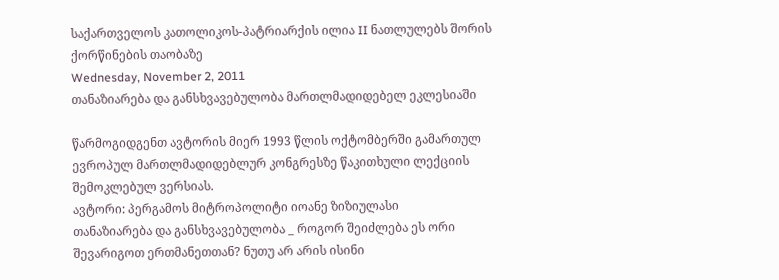საქართველოს კათოლიკოს-პატრიარქის ილია II ნათლულებს შორის ქორწინების თაობაზე
Wednesday, November 2, 2011
თანაზიარება და განსხვავებულობა მართლმადიდებელ ეკლესიაში

წარმოგიდგენთ ავტორის მიერ 1993 წლის ოქტომბერში გამართულ ევროპულ მართლმადიდებლურ კონგრესზე წაკითხული ლექციის შემოკლებულ ვერსიას.
ავტორი: პერგამოს მიტროპოლიტი იოანე ზიზიულასი
თანაზიარება და განსხვავებულობა _ როგორ შეიძლება ეს ორი შევარიგოთ ერთმანეთთან? ნუთუ არ არის ისინი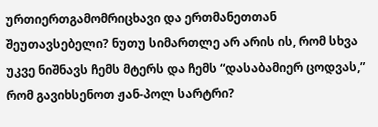ურთიერთგამომრიცხავი და ერთმანეთთან შეუთავსებელი? ნუთუ სიმართლე არ არის ის, რომ სხვა უკვე ნიშნავს ჩემს მტერს და ჩემს “დასაბამიერ ცოდვას,” რომ გავიხსენოთ ჟან-პოლ სარტრი?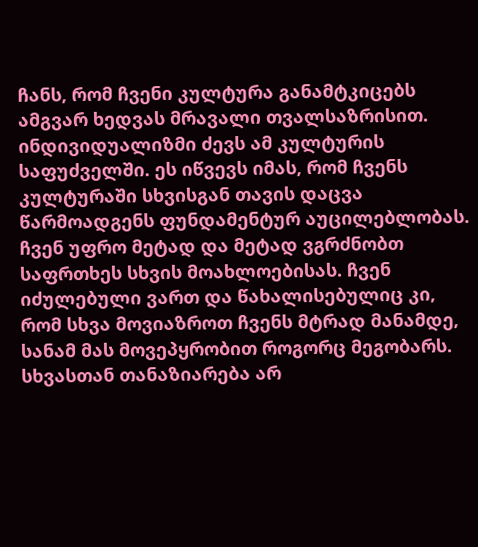ჩანს, რომ ჩვენი კულტურა განამტკიცებს ამგვარ ხედვას მრავალი თვალსაზრისით. ინდივიდუალიზმი ძევს ამ კულტურის საფუძველში. ეს იწვევს იმას, რომ ჩვენს კულტურაში სხვისგან თავის დაცვა წარმოადგენს ფუნდამენტურ აუცილებლობას. ჩვენ უფრო მეტად და მეტად ვგრძნობთ საფრთხეს სხვის მოახლოებისას. ჩვენ იძულებული ვართ და წახალისებულიც კი, რომ სხვა მოვიაზროთ ჩვენს მტრად მანამდე, სანამ მას მოვეპყრობით როგორც მეგობარს. სხვასთან თანაზიარება არ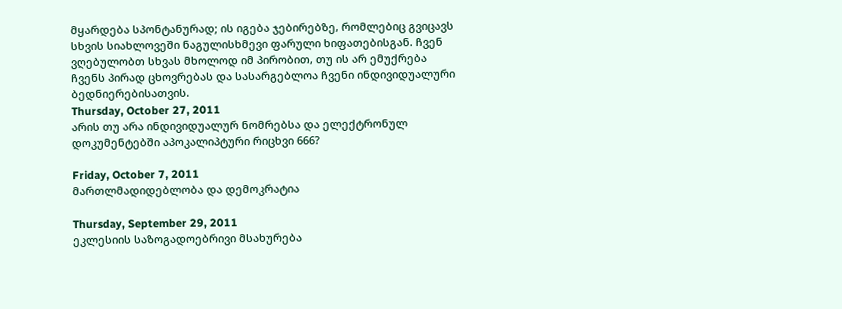მყარდება სპონტანურად; ის იგება ჯებირებზე, რომლებიც გვიცავს სხვის სიახლოვეში ნაგულისხმევი ფარული ხიფათებისგან. ჩვენ ვღებულობთ სხვას მხოლოდ იმ პირობით, თუ ის არ ემუქრება ჩვენს პირად ცხოვრებას და სასარგებლოა ჩვენი ინდივიდუალური ბედნიერებისათვის.
Thursday, October 27, 2011
არის თუ არა ინდივიდუალურ ნომრებსა და ელექტრონულ დოკუმენტებში აპოკალიპტური რიცხვი 666?

Friday, October 7, 2011
მართლმადიდებლობა და დემოკრატია

Thursday, September 29, 2011
ეკლესიის საზოგადოებრივი მსახურება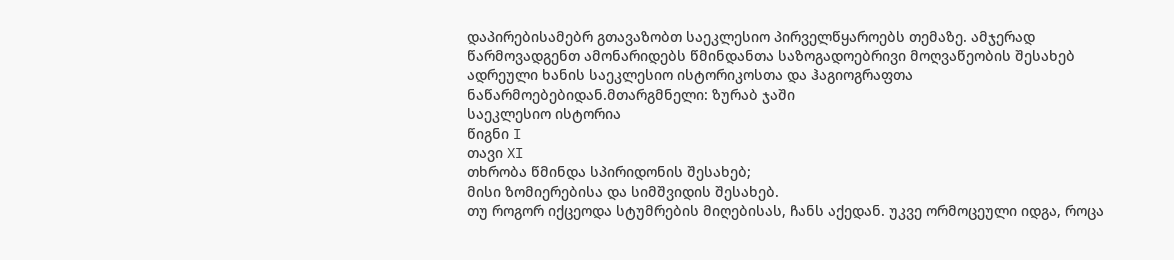დაპირებისამებრ გთავაზობთ საეკლესიო პირველწყაროებს თემაზე. ამჯერად წარმოვადგენთ ამონარიდებს წმინდანთა საზოგადოებრივი მოღვაწეობის შესახებ ადრეული ხანის საეკლესიო ისტორიკოსთა და ჰაგიოგრაფთა ნაწარმოებებიდან.მთარგმნელი: ზურაბ ჯაში
საეკლესიო ისტორია
წიგნი I
თავი XI
თხრობა წმინდა სპირიდონის შესახებ;
მისი ზომიერებისა და სიმშვიდის შესახებ.
თუ როგორ იქცეოდა სტუმრების მიღებისას, ჩანს აქედან. უკვე ორმოცეული იდგა, როცა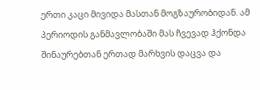ერთი კაცი მივიდა მასთან მოგზაურობიდან. ამ პერიოდის განმავლობაში მას ჩვევად ჰქონდა შინაურებთან ერთად მარხვის დაცვა და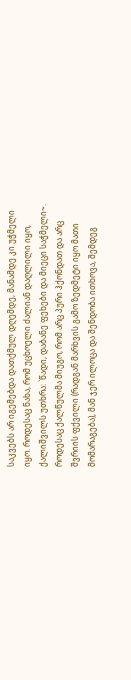საკვებს არ იგემებდა დათქმულ დღემდე, მანამდე კი უჭმელი იყო. როდესაც ნახა, რომ უცხოელი ძალიან დაღლილი იყო, ქალიშვილს უთხრა: `წადი, დაბანე ფეხები და მიეცი საჭმელი~. როდესაც ქალწულმა მიუგო, რომ არც პური ჰქონდათ და არც შვრიის ფქვილი (რადგან მარხვის გამო ზედმეტი იყო მათი მომარაგება), მან ჯერ ილოცა და შენდობა ითხოვა, შემდეგ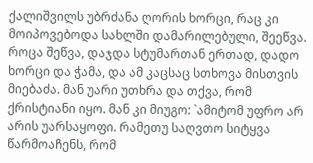ქალიშვილს უბრძანა ღორის ხორცი, რაც კი მოიპოვებოდა სახლში დამარილებული, შეეწვა. როცა შეწვა, დაჯდა სტუმართან ერთად, დადო ხორცი და ჭამა, და ამ კაცსაც სთხოვა მისთვის მიებაძა. მან უარი უთხრა და თქვა, რომ ქრისტიანი იყო. მან კი მიუგო: `ამიტომ უფრო არ არის უარსაყოფი. რამეთუ საღვთო სიტყვა წარმოაჩენს, რომ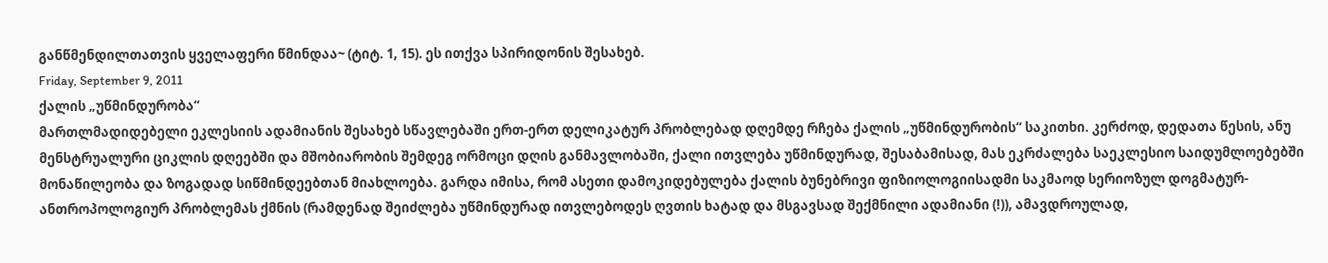განწმენდილთათვის ყველაფერი წმინდაა~ (ტიტ. 1, 15). ეს ითქვა სპირიდონის შესახებ.
Friday, September 9, 2011
ქალის „უწმინდურობა“
მართლმადიდებელი ეკლესიის ადამიანის შესახებ სწავლებაში ერთ-ერთ დელიკატურ პრობლებად დღემდე რჩება ქალის „უწმინდურობის“ საკითხი. კერძოდ, დედათა წესის, ანუ მენსტრუალური ციკლის დღეებში და მშობიარობის შემდეგ ორმოცი დღის განმავლობაში, ქალი ითვლება უწმინდურად, შესაბამისად, მას ეკრძალება საეკლესიო საიდუმლოებებში მონაწილეობა და ზოგადად სიწმინდეებთან მიახლოება. გარდა იმისა, რომ ასეთი დამოკიდებულება ქალის ბუნებრივი ფიზიოლოგიისადმი საკმაოდ სერიოზულ დოგმატურ-ანთროპოლოგიურ პრობლემას ქმნის (რამდენად შეიძლება უწმინდურად ითვლებოდეს ღვთის ხატად და მსგავსად შექმნილი ადამიანი (!)), ამავდროულად,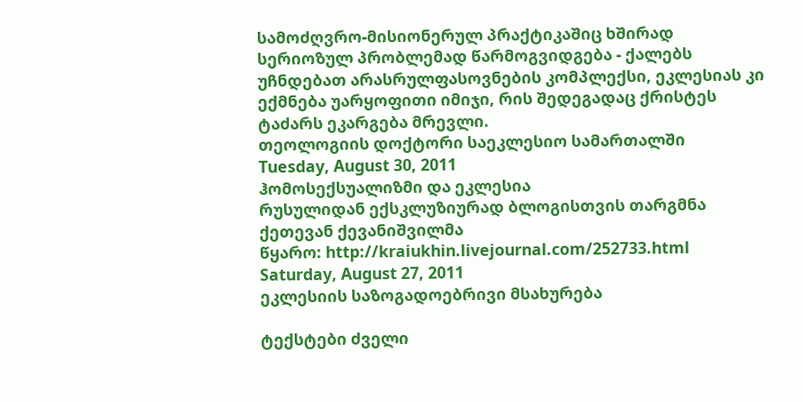სამოძღვრო-მისიონერულ პრაქტიკაშიც ხშირად სერიოზულ პრობლემად წარმოგვიდგება - ქალებს უჩნდებათ არასრულფასოვნების კომპლექსი, ეკლესიას კი ექმნება უარყოფითი იმიჯი, რის შედეგადაც ქრისტეს ტაძარს ეკარგება მრევლი.
თეოლოგიის დოქტორი საეკლესიო სამართალში
Tuesday, August 30, 2011
ჰომოსექსუალიზმი და ეკლესია
რუსულიდან ექსკლუზიურად ბლოგისთვის თარგმნა ქეთევან ქევანიშვილმა
წყარო: http://kraiukhin.livejournal.com/252733.html
Saturday, August 27, 2011
ეკლესიის საზოგადოებრივი მსახურება

ტექსტები ძველი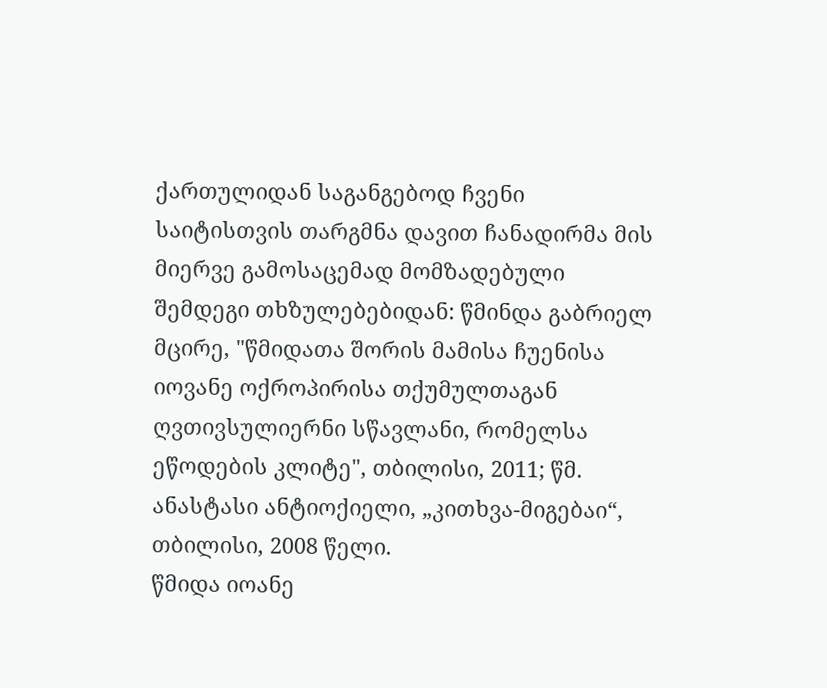ქართულიდან საგანგებოდ ჩვენი საიტისთვის თარგმნა დავით ჩანადირმა მის მიერვე გამოსაცემად მომზადებული შემდეგი თხზულებებიდან: წმინდა გაბრიელ მცირე, "წმიდათა შორის მამისა ჩუენისა იოვანე ოქროპირისა თქუმულთაგან ღვთივსულიერნი სწავლანი, რომელსა ეწოდების კლიტე", თბილისი, 2011; წმ. ანასტასი ანტიოქიელი, „კითხვა-მიგებაი“, თბილისი, 2008 წელი.
წმიდა იოანე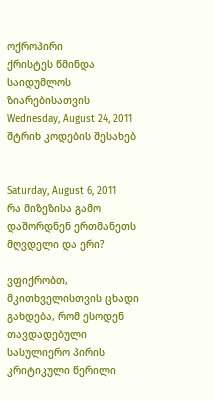ოქროპირი
ქრისტეს წმინდა საიდუმლოს ზიარებისათვის
Wednesday, August 24, 2011
შტრიხ კოდების შესახებ


Saturday, August 6, 2011
რა მიზეზისა გამო დაშორდნენ ერთმანეთს მღვდელი და ერი?

ვფიქრობთ, მკითხველისთვის ცხადი გახდება, რომ ესოდენ თავდადებული სასულიერო პირის კრიტიკული წერილი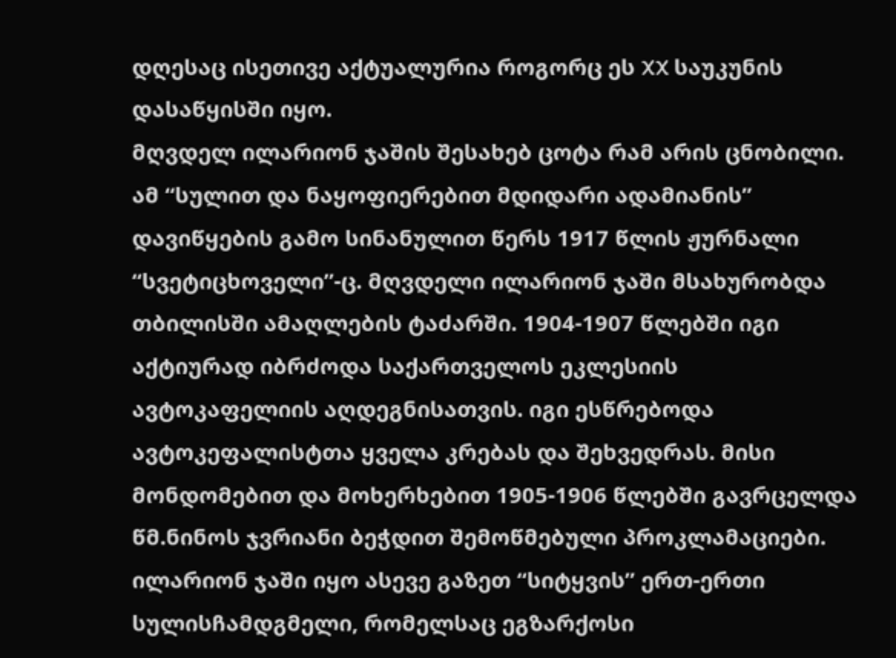დღესაც ისეთივე აქტუალურია როგორც ეს XX საუკუნის დასაწყისში იყო.
მღვდელ ილარიონ ჯაშის შესახებ ცოტა რამ არის ცნობილი. ამ “სულით და ნაყოფიერებით მდიდარი ადამიანის” დავიწყების გამო სინანულით წერს 1917 წლის ჟურნალი “სვეტიცხოველი”-ც. მღვდელი ილარიონ ჯაში მსახურობდა თბილისში ამაღლების ტაძარში. 1904-1907 წლებში იგი აქტიურად იბრძოდა საქართველოს ეკლესიის ავტოკაფელიის აღდეგნისათვის. იგი ესწრებოდა ავტოკეფალისტთა ყველა კრებას და შეხვედრას. მისი მონდომებით და მოხერხებით 1905-1906 წლებში გავრცელდა წმ.ნინოს ჯვრიანი ბეჭდით შემოწმებული პროკლამაციები. ილარიონ ჯაში იყო ასევე გაზეთ “სიტყვის” ერთ-ერთი სულისჩამდგმელი, რომელსაც ეგზარქოსი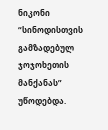ნიკონი “სინოდისთვის გამზადებულ ჯოჯოხეთის მანქანას” უწოდებდა.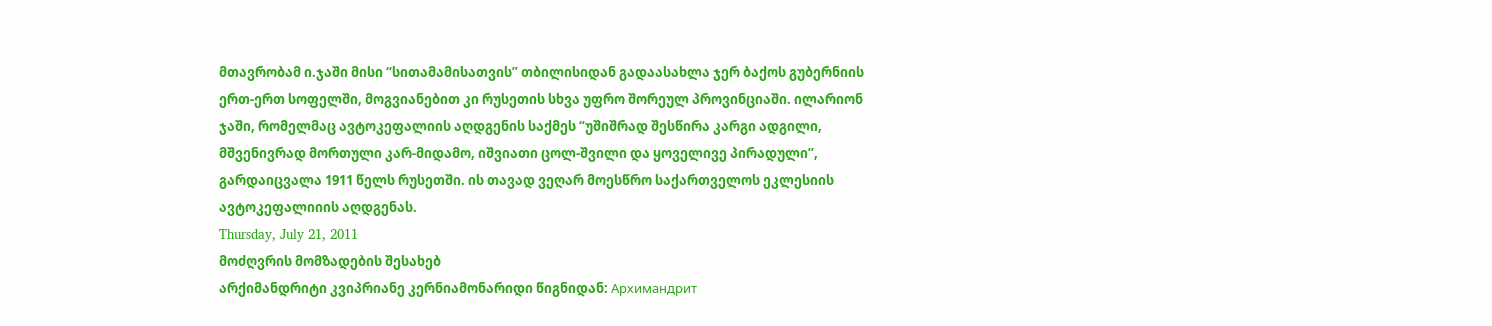მთავრობამ ი.ჯაში მისი “სითამამისათვის” თბილისიდან გადაასახლა ჯერ ბაქოს გუბერნიის ერთ-ერთ სოფელში, მოგვიანებით კი რუსეთის სხვა უფრო შორეულ პროვინციაში. ილარიონ ჯაში, რომელმაც ავტოკეფალიის აღდგენის საქმეს “უშიშრად შესწირა კარგი ადგილი, მშვენივრად მორთული კარ-მიდამო, იშვიათი ცოლ-შვილი და ყოველივე პირადული”, გარდაიცვალა 1911 წელს რუსეთში. ის თავად ვეღარ მოესწრო საქართველოს ეკლესიის ავტოკეფალიიის აღდგენას.
Thursday, July 21, 2011
მოძღვრის მომზადების შესახებ
არქიმანდრიტი კვიპრიანე კერნიამონარიდი წიგნიდან: Архимандрит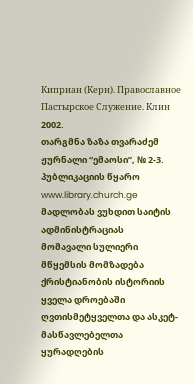Киприан (Керн). Православное Пастырское Служение. Клин 2002.
თარგმნა ზაზა თვარაძემ
ჟურნალი “ემაოსი”, № 2-3.
პუბლიკაციის წყარო www.library.church.ge
მადლობას ვუხდით საიტის ადმინისტრაციას
მომავალი სულიერი მწყემსის მომზადება ქრისტიანობის ისტორიის ყველა დროებაში ღვთისმეტყველთა და ასკეტ-მასწავლებელთა ყურადღების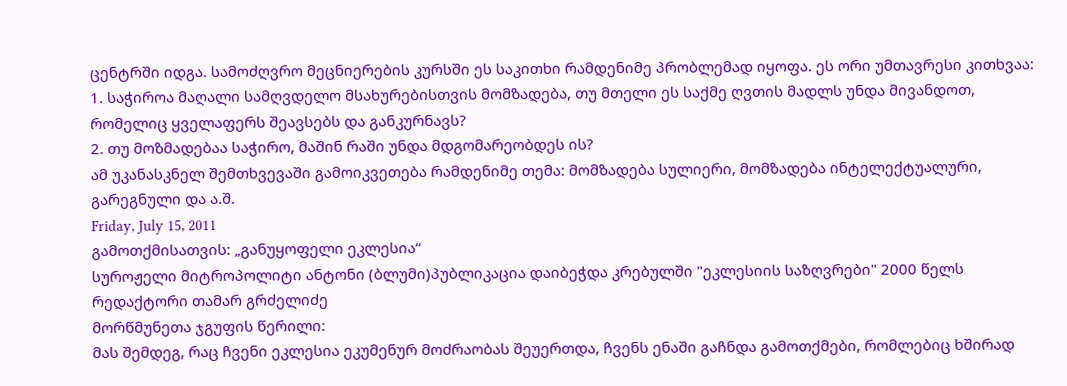ცენტრში იდგა. სამოძღვრო მეცნიერების კურსში ეს საკითხი რამდენიმე პრობლემად იყოფა. ეს ორი უმთავრესი კითხვაა:
1. საჭიროა მაღალი სამღვდელო მსახურებისთვის მომზადება, თუ მთელი ეს საქმე ღვთის მადლს უნდა მივანდოთ, რომელიც ყველაფერს შეავსებს და განკურნავს?
2. თუ მოზმადებაა საჭირო, მაშინ რაში უნდა მდგომარეობდეს ის?
ამ უკანასკნელ შემთხვევაში გამოიკვეთება რამდენიმე თემა: მომზადება სულიერი, მომზადება ინტელექტუალური, გარეგნული და ა.შ.
Friday, July 15, 2011
გამოთქმისათვის: „განუყოფელი ეკლესია“
სუროჟელი მიტროპოლიტი ანტონი (ბლუმი)პუბლიკაცია დაიბეჭდა კრებულში "ეკლესიის საზღვრები" 2000 წელს
რედაქტორი თამარ გრძელიძე
მორწმუნეთა ჯგუფის წერილი:
მას შემდეგ, რაც ჩვენი ეკლესია ეკუმენურ მოძრაობას შეუერთდა, ჩვენს ენაში გაჩნდა გამოთქმები, რომლებიც ხშირად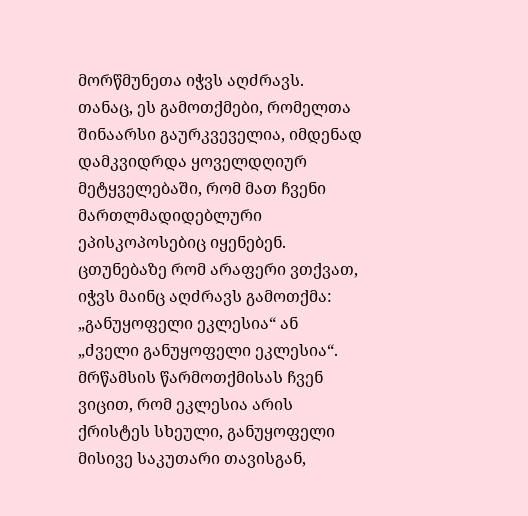მორწმუნეთა იჭვს აღძრავს. თანაც, ეს გამოთქმები, რომელთა შინაარსი გაურკვეველია, იმდენად დამკვიდრდა ყოველდღიურ მეტყველებაში, რომ მათ ჩვენი მართლმადიდებლური ეპისკოპოსებიც იყენებენ.
ცთუნებაზე რომ არაფერი ვთქვათ, იჭვს მაინც აღძრავს გამოთქმა: „განუყოფელი ეკლესია“ ან „ძველი განუყოფელი ეკლესია“. მრწამსის წარმოთქმისას ჩვენ ვიცით, რომ ეკლესია არის ქრისტეს სხეული, განუყოფელი მისივე საკუთარი თავისგან,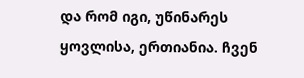და რომ იგი, უწინარეს ყოვლისა, ერთიანია. ჩვენ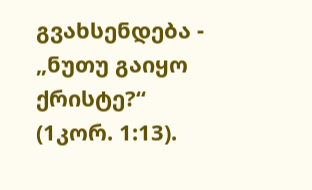გვახსენდება - „ნუთუ გაიყო ქრისტე?“ (1კორ. 1:13).